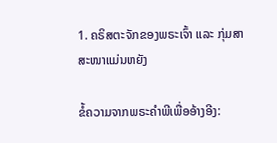1. ຄຣິສຕະຈັກຂອງພຣະເຈົ້າ ແລະ ກຸ່ມສາສະໜາແມ່ນຫຍັງ

ຂໍ້ຄວາມຈາກພຣະຄໍາພີເພື່ອອ້າງອີງ: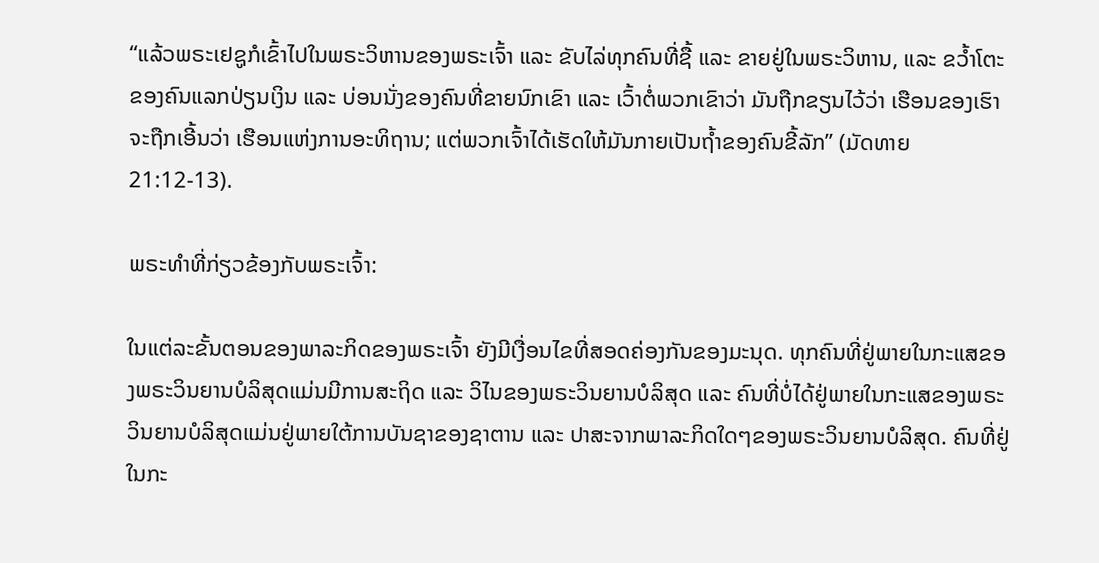“ແລ້ວພຣະເຢຊູກໍເຂົ້າໄປໃນພຣະວິຫານຂອງພຣະເຈົ້າ ແລະ ຂັບໄລ່ທຸກຄົນທີ່ຊື້ ແລະ ຂາຍຢູ່ໃນພຣະວິຫານ, ແລະ ຂວ້ຳໂຕະຂອງຄົນແລກປ່ຽນເງິນ ແລະ ບ່ອນນັ່ງຂອງຄົນທີ່ຂາຍນົກເຂົາ ແລະ ເວົ້າຕໍ່ພວກເຂົາວ່າ ມັນຖືກຂຽນໄວ້ວ່າ ເຮືອນຂອງເຮົາຈະຖືກເອີ້ນວ່າ ເຮືອນແຫ່ງການອະທິຖານ; ແຕ່ພວກເຈົ້າໄດ້ເຮັດໃຫ້ມັນກາຍເປັນຖ້ຳຂອງຄົນຂີ້ລັກ” (ມັດທາຍ 21:12-13).

ພຣະທຳທີ່ກ່ຽວຂ້ອງກັບພຣະເຈົ້າ:

ໃນແຕ່ລະຂັ້ນຕອນຂອງພາລະກິດຂອງພຣະເຈົ້າ ຍັງມີເງື່ອນໄຂທີ່ສອດຄ່ອງກັນຂອງມະນຸດ. ທຸກຄົນທີ່ຢູ່ພາຍໃນກະແສຂອງພຣະວິນຍານບໍລິສຸດແມ່ນມີການສະຖິດ ແລະ ວິໄນຂອງພຣະວິນຍານບໍລິສຸດ ແລະ ຄົນທີ່ບໍ່ໄດ້ຢູ່ພາຍໃນກະແສຂອງພຣະວິນຍານບໍລິສຸດແມ່ນຢູ່ພາຍໃຕ້ການບັນຊາຂອງຊາຕານ ແລະ ປາສະຈາກພາລະກິດໃດໆຂອງພຣະວິນຍານບໍລິສຸດ. ຄົນທີ່ຢູ່ໃນກະ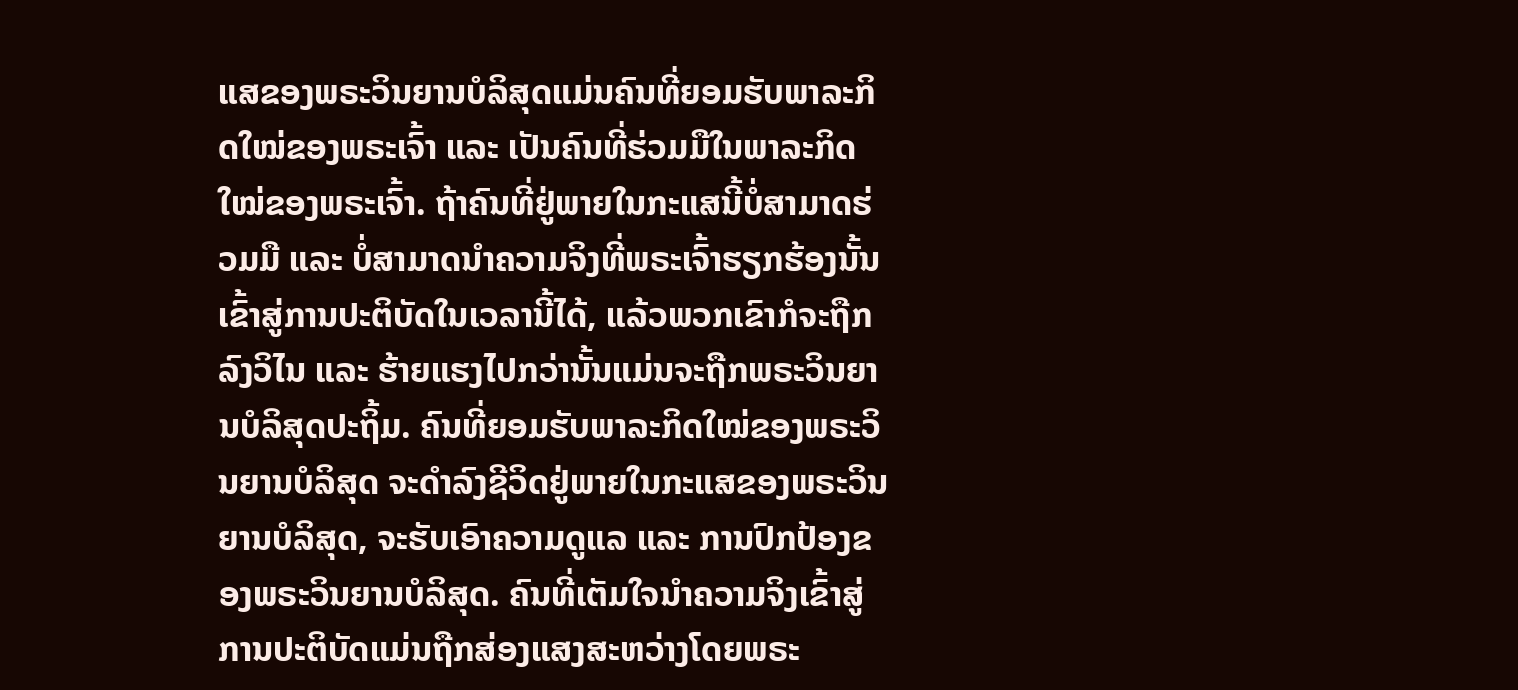ແສຂອງພຣະວິນຍານບໍລິສຸດແມ່ນຄົນທີ່ຍອມຮັບພາລະກິດໃໝ່ຂອງພຣະເຈົ້າ ແລະ ເປັນຄົນທີ່ຮ່ວມມືໃນພາລະກິດໃໝ່ຂອງພຣະເຈົ້າ. ຖ້າຄົນທີ່ຢູ່ພາຍໃນກະແສນີ້ບໍ່ສາມາດຮ່ວມມື ແລະ ບໍ່ສາມາດນໍາຄວາມຈິງທີ່ພຣະເຈົ້າຮຽກຮ້ອງນັ້ນເຂົ້າສູ່ການປະຕິບັດໃນເວລານີ້ໄດ້, ແລ້ວພວກເຂົາກໍຈະຖືກລົງວິໄນ ແລະ ຮ້າຍແຮງໄປກວ່ານັ້ນແມ່ນຈະຖືກພຣະວິນຍານບໍລິສຸດປະຖິ້ມ. ຄົນທີ່ຍອມຮັບພາລະກິດໃໝ່ຂອງພຣະວິນຍານບໍລິສຸດ ຈະດຳລົງຊີວິດຢູ່ພາຍໃນກະແສຂອງພຣະວິນຍານບໍລິສຸດ, ຈະຮັບເອົາຄວາມດູແລ ແລະ ການປົກປ້ອງຂອງພຣະວິນຍານບໍລິສຸດ. ຄົນທີ່ເຕັມໃຈນໍາຄວາມຈິງເຂົ້າສູ່ການປະຕິບັດແມ່ນຖືກສ່ອງແສງສະຫວ່າງໂດຍພຣະ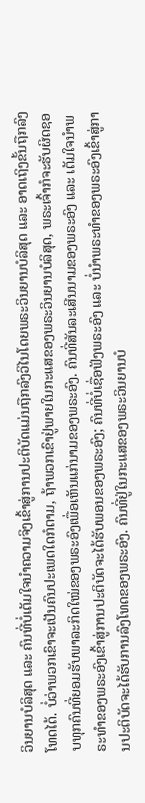ວິນຍານບໍລິສຸດ ແລະ ຄົນທີ່ບໍ່ເຕັມໃຈນໍາຄວາມຈິງເຂົ້າສູ່ການປະຕິບັດແມ່ນຖືກລົງວິໄນໂດຍພຣະວິນຍານບໍລິສຸດ ແລະ ອາດເຖິງຂັ້ນຖືກລົງໂທດໄດ້. ບໍ່ວ່າພວກເຂົາຈະເປັນຄົນປະເພດໃດກໍຕາມ, ຖ້າພວກເຂົາຢູ່ພາຍໃນກະແສຂອງພຣະວິນຍານບໍລິສຸດ, ພຣະເຈົ້າກໍຈະຮັບຜິດຊອບທຸກຄົນທີ່ຍອມຮັບພາລະກິດໃໝ່ຂອງພຣະອົງເພື່ອເຫັນແກ່ນາມຂອງພຣະອົງ. ຄົນທີ່ສັນລະເສີນນາມຂອງພຣະອົງ ແລະ ເຕັມໃຈນໍາພຣະທຳຂອງພຣະອົງເຂົ້າສູ່ການປະຕິບັດຈະໄດ້ຮັບພອນຂອງພຣະອົງ; ຄົນທີ່ບໍ່ເຊື່ອຟັງພຣະອົງ ແລະ ບໍ່ນໍາພຣະທຳຂອງພຣະອົງເຂົ້າສູ່ການປະຕິບັດຈະໄດ້ຮັບການລົງໂທດຂອງພຣະອົງ. ຄົນທີ່ຢູ່ໃນກະແສຂອງພຣະວິນຍານບໍ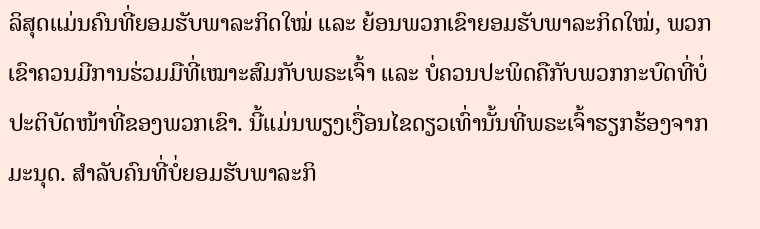ລິສຸດແມ່ນຄົນທີ່ຍອມຮັບພາລະກິດໃໝ່ ແລະ ຍ້ອນພວກເຂົາຍອມຮັບພາລະກິດໃໝ່, ພວກເຂົາຄວນມີການຮ່ວມມືທີ່ເໝາະສົມກັບພຣະເຈົ້າ ແລະ ບໍ່ຄວນປະພິດຄືກັບພວກກະບົດທີ່ບໍ່ປະຕິບັດໜ້າທີ່ຂອງພວກເຂົາ. ນີ້ແມ່ນພຽງເງື່ອນໄຂດຽວເທົ່ານັ້ນທີ່ພຣະເຈົ້າຮຽກຮ້ອງຈາກມະນຸດ. ສຳລັບຄົນທີ່ບໍ່ຍອມຮັບພາລະກິ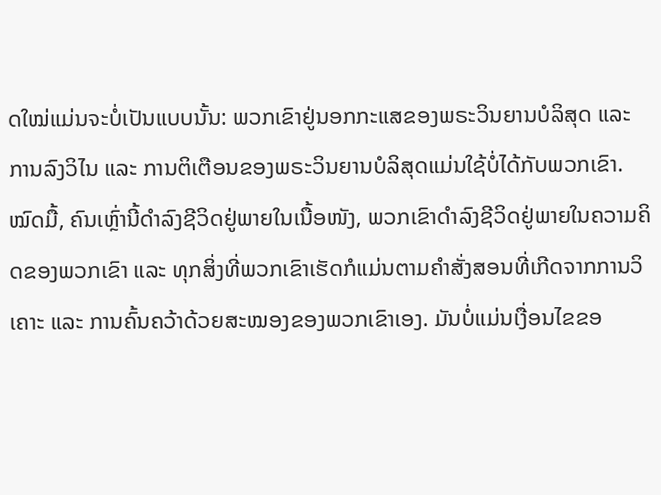ດໃໝ່ແມ່ນຈະບໍ່ເປັນແບບນັ້ນ: ພວກເຂົາຢູ່ນອກກະແສຂອງພຣະວິນຍານບໍລິສຸດ ແລະ ການລົງວິໄນ ແລະ ການຕິເຕືອນຂອງພຣະວິນຍານບໍລິສຸດແມ່ນໃຊ້ບໍ່ໄດ້ກັບພວກເຂົາ. ໝົດມື້, ຄົນເຫຼົ່ານີ້ດຳລົງຊີວິດຢູ່ພາຍໃນເນື້ອໜັງ, ພວກເຂົາດຳລົງຊີວິດຢູ່ພາຍໃນຄວາມຄິດຂອງພວກເຂົາ ແລະ ທຸກສິ່ງທີ່ພວກເຂົາເຮັດກໍແມ່ນຕາມຄຳສັ່ງສອນທີ່ເກີດຈາກການວິເຄາະ ແລະ ການຄົ້ນຄວ້າດ້ວຍສະໝອງຂອງພວກເຂົາເອງ. ມັນບໍ່ແມ່ນເງື່ອນໄຂຂອ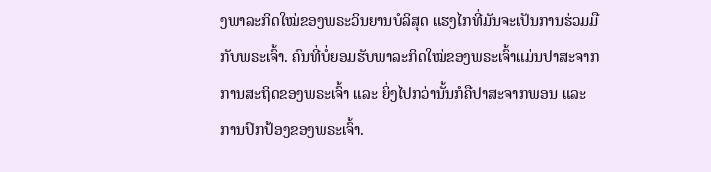ງພາລະກິດໃໝ່ຂອງພຣະວິນຍານບໍລິສຸດ ແຮງໄກທີ່ມັນຈະເປັນການຮ່ວມມືກັບພຣະເຈົ້າ. ຄົນທີ່ບໍ່ຍອມຮັບພາລະກິດໃໝ່ຂອງພຣະເຈົ້າແມ່ນປາສະຈາກການສະຖິດຂອງພຣະເຈົ້າ ແລະ ຍິ່ງໄປກວ່ານັ້ນກໍຄືປາສະຈາກພອນ ແລະ ການປົກປ້ອງຂອງພຣະເຈົ້າ.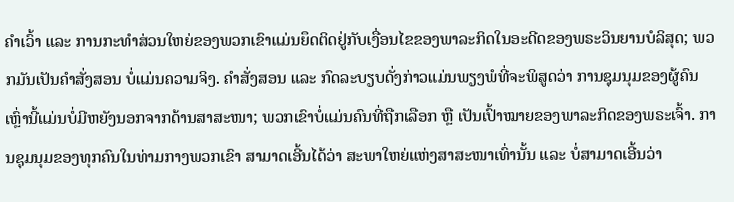ຄຳເວົ້າ ແລະ ການກະທຳສ່ວນໃຫຍ່ຂອງພວກເຂົາແມ່ນຍຶດຕິດຢູ່ກັບເງື່ອນໄຂຂອງພາລະກິດໃນອະດີດຂອງພຣະວິນຍານບໍລິສຸດ; ພວກມັນເປັນຄຳສັ່ງສອນ ບໍ່ແມ່ນຄວາມຈິງ. ຄຳສັ່ງສອນ ແລະ ກົດລະບຽບດັ່ງກ່າວແມ່ນພຽງພໍທີ່ຈະພິສູດວ່າ ການຊຸມນຸມຂອງຜູ້ຄົນເຫຼົ່ານີ້ແມ່ນບໍ່ມີຫຍັງນອກຈາກດ້ານສາສະໜາ; ພວກເຂົາບໍ່ແມ່ນຄົນທີ່ຖືກເລືອກ ຫຼື ເປັນເປົ້າໝາຍຂອງພາລະກິດຂອງພຣະເຈົ້າ. ການຊຸມນຸມຂອງທຸກຄົນໃນທ່າມກາງພວກເຂົາ ສາມາດເອີ້ນໄດ້ວ່າ ສະພາໃຫຍ່ແຫ່ງສາສະໜາເທົ່ານັ້ນ ແລະ ບໍ່ສາມາດເອີ້ນວ່າ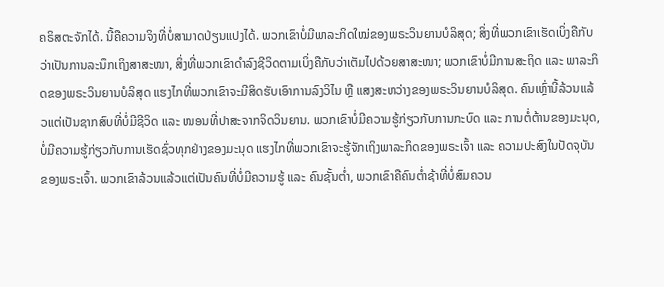ຄຣິສຕະຈັກໄດ້. ນີ້ຄືຄວາມຈິງທີ່ບໍ່ສາມາດປ່ຽນແປງໄດ້. ພວກເຂົາບໍ່ມີພາລະກິດໃໝ່ຂອງພຣະວິນຍານບໍລິສຸດ; ສິ່ງທີ່ພວກເຂົາເຮັດເບິ່ງຄືກັບວ່າເປັນການລະນຶກເຖິງສາສະໜາ, ສິ່ງທີ່ພວກເຂົາດຳລົງຊີວິດຕາມເບິ່ງຄືກັບວ່າເຕັມໄປດ້ວຍສາສະໜາ; ພວກເຂົາບໍ່ມີການສະຖິດ ແລະ ພາລະກິດຂອງພຣະວິນຍານບໍລິສຸດ ແຮງໄກທີ່ພວກເຂົາຈະມີສິດຮັບເອົາການລົງວິໄນ ຫຼື ແສງສະຫວ່າງຂອງພຣະວິນຍານບໍລິສຸດ. ຄົນເຫຼົ່ານີ້ລ້ວນແລ້ວແຕ່ເປັນຊາກສົບທີ່ບໍ່ມີຊີວິດ ແລະ ໜອນທີ່ປາສະຈາກຈິດວິນຍານ. ພວກເຂົາບໍ່ມີຄວາມຮູ້ກ່ຽວກັບການກະບົດ ແລະ ການຕໍ່ຕ້ານຂອງມະນຸດ, ບໍ່ມີຄວາມຮູ້ກ່ຽວກັບການເຮັດຊົ່ວທຸກຢ່າງຂອງມະນຸດ ແຮງໄກທີ່ພວກເຂົາຈະຮູ້ຈັກເຖິງພາລະກິດຂອງພຣະເຈົ້າ ແລະ ຄວາມປະສົງໃນປັດຈຸບັນຂອງພຣະເຈົ້າ. ພວກເຂົາລ້ວນແລ້ວແຕ່ເປັນຄົນທີ່ບໍ່ມີຄວາມຮູ້ ແລະ ຄົນຊັ້ນຕໍ່າ, ພວກເຂົາຄືຄົນຕໍ່າຊ້າທີ່ບໍ່ສົມຄວນ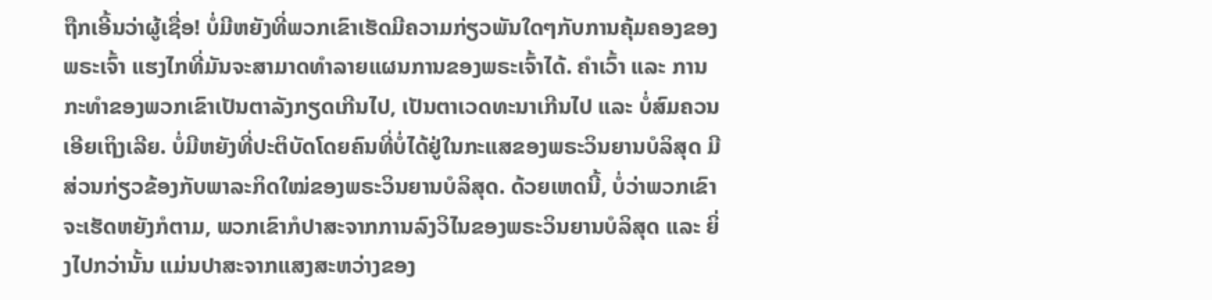ຖືກເອີ້ນວ່າຜູ້ເຊື່ອ! ບໍ່ມີຫຍັງທີ່ພວກເຂົາເຮັດມີຄວາມກ່ຽວພັນໃດໆກັບການຄຸ້ມຄອງຂອງພຣະເຈົ້າ ແຮງໄກທີ່ມັນຈະສາມາດທຳລາຍແຜນການຂອງພຣະເຈົ້າໄດ້. ຄຳເວົ້າ ແລະ ການກະທຳຂອງພວກເຂົາເປັນຕາລັງກຽດເກີນໄປ, ເປັນຕາເວດທະນາເກີນໄປ ແລະ ບໍ່ສົມຄວນເອີຍເຖິງເລີຍ. ບໍ່ມີຫຍັງທີ່ປະຕິບັດໂດຍຄົນທີ່ບໍ່ໄດ້ຢູ່ໃນກະແສຂອງພຣະວິນຍານບໍລິສຸດ ມີສ່ວນກ່ຽວຂ້ອງກັບພາລະກິດໃໝ່ຂອງພຣະວິນຍານບໍລິສຸດ. ດ້ວຍເຫດນີ້, ບໍ່ວ່າພວກເຂົາຈະເຮັດຫຍັງກໍຕາມ, ພວກເຂົາກໍປາສະຈາກການລົງວິໄນຂອງພຣະວິນຍານບໍລິສຸດ ແລະ ຍິ່ງໄປກວ່ານັ້ນ ແມ່ນປາສະຈາກແສງສະຫວ່າງຂອງ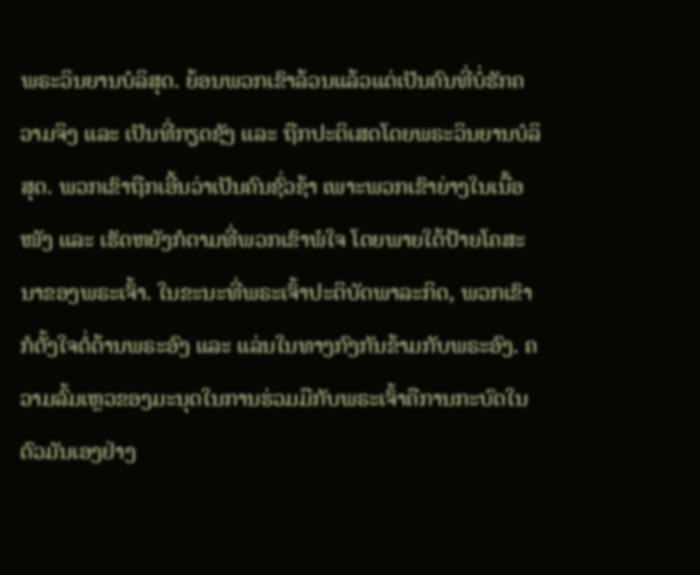ພຣະວິນຍານບໍລິສຸດ. ຍ້ອນພວກເຂົາລ້ວນແລ້ວແຕ່ເປັນຄົນທີ່ບໍ່ຮັກຄວາມຈິງ ແລະ ເປັນທີ່ກຽດຊັງ ແລະ ຖືກປະຕິເສດໂດຍພຣະວິນຍານບໍລິສຸດ. ພວກເຂົາຖືກເອີ້ນວ່າເປັນຄົນຊົ່ວຊ້າ ເພາະພວກເຂົາຍ່າງໃນເນື້ອໜັງ ແລະ ເຮັດຫຍັງກໍຕາມທີ່ພວກເຂົາພໍໃຈ ໂດຍພາຍໃຕ້ປ້າຍໂຄສະນາຂອງພຣະເຈົ້າ. ໃນຂະນະທີ່ພຣະເຈົ້າປະຕິບັດພາລະກິດ, ພວກເຂົາກໍຕັ້ງໃຈຕໍ່ຕ້ານພຣະອົງ ແລະ ແລ່ນໃນທາງກົງກັນຂ້າມກັບພຣະອົງ. ຄວາມລົ້ມເຫຼວຂອງມະນຸດໃນການຮ່ວມມືກັບພຣະເຈົ້າຄືການກະບົດໃນຕົວມັນເອງຢ່າງ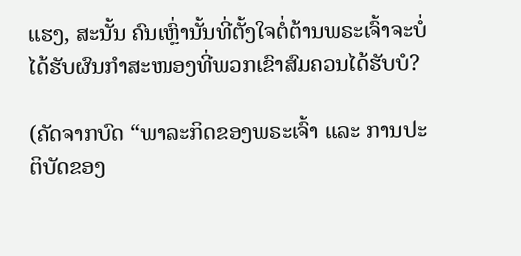ແຮງ, ສະນັ້ນ ຄົນເຫຼົ່ານັ້ນທີ່ຕັ້ງໃຈຕໍ່ຕ້ານພຣະເຈົ້າຈະບໍ່ໄດ້ຮັບຜົນກຳສະໜອງທີ່ພວກເຂົາສົມຄວນໄດ້ຮັບບໍ?

(ຄັດຈາກບົດ “ພາລະກິດຂອງພຣະເຈົ້າ ແລະ ການປະຕິບັດຂອງ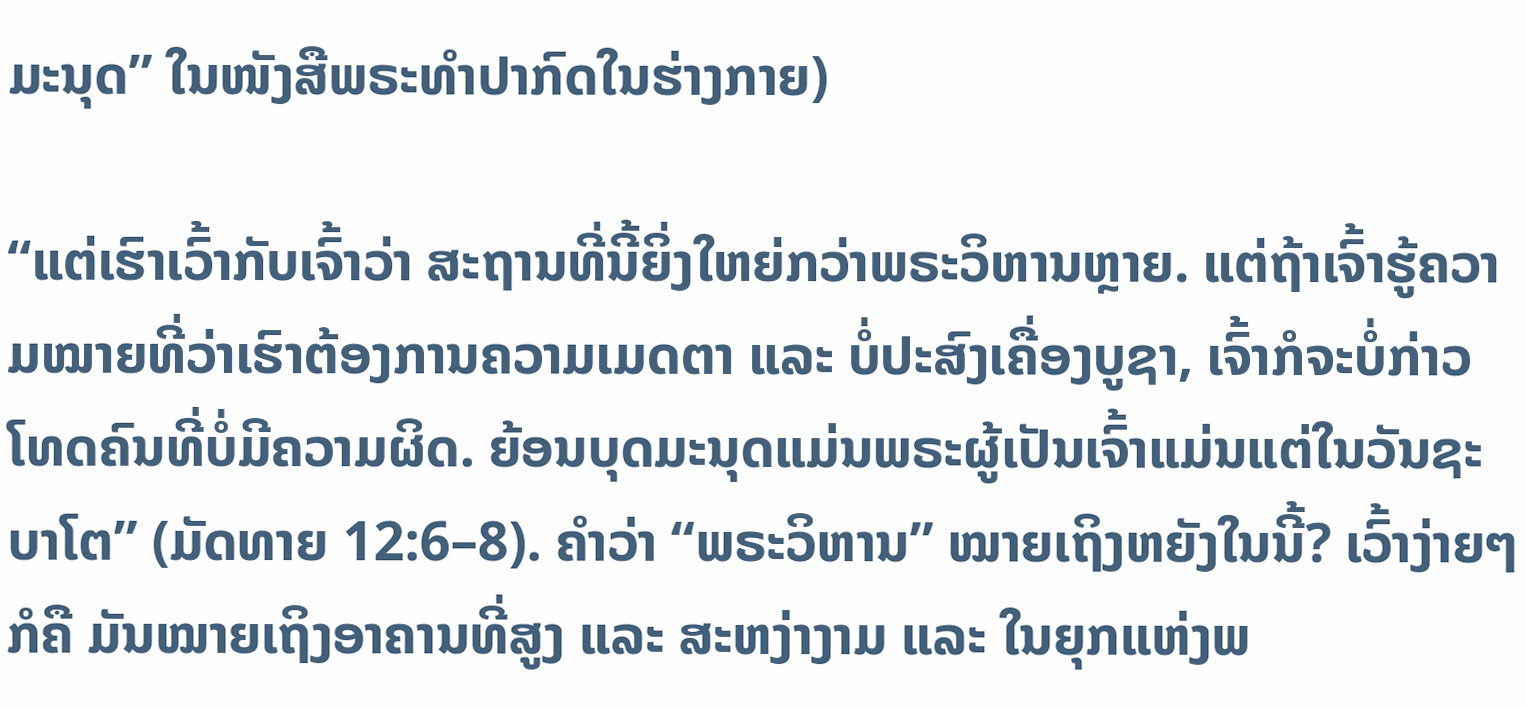ມະນຸດ” ໃນໜັງສືພຣະທໍາປາກົດໃນຮ່າງກາຍ)

“ແຕ່ເຮົາເວົ້າກັບເຈົ້າວ່າ ສະຖານທີ່ນີ້ຍິ່ງໃຫຍ່ກວ່າພຣະວິຫານຫຼາຍ. ແຕ່ຖ້າເຈົ້າຮູ້ຄວາມໝາຍທີ່ວ່າເຮົາຕ້ອງການຄວາມເມດຕາ ແລະ ບໍ່ປະສົງເຄື່ອງບູຊາ, ເຈົ້າກໍຈະບໍ່ກ່າວໂທດຄົນທີ່ບໍ່ມີຄວາມຜິດ. ຍ້ອນບຸດມະນຸດແມ່ນພຣະຜູ້ເປັນເຈົ້າແມ່ນແຕ່ໃນວັນຊະບາໂຕ” (ມັດທາຍ 12:6–8). ຄຳວ່າ “ພຣະວິຫານ” ໝາຍເຖິງຫຍັງໃນນີ້? ເວົ້າງ່າຍໆກໍຄື ມັນໝາຍເຖິງອາຄານທີ່ສູງ ແລະ ສະຫງ່າງາມ ແລະ ໃນຍຸກແຫ່ງພ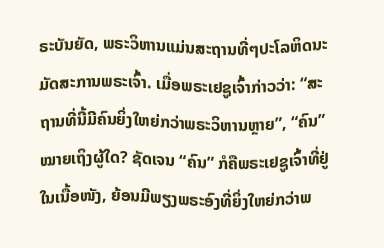ຣະບັນຍັດ, ພຣະວິຫານແມ່ນສະຖານທີ່ໆປະໂລຫິດນະມັດສະການພຣະເຈົ້າ. ເມື່ອພຣະເຢຊູເຈົ້າກ່າວວ່າ: “ສະຖານທີ່ນີ້ມີຄົນຍິ່ງໃຫຍ່ກວ່າພຣະວິຫານຫຼາຍ”, “ຄົນ” ໝາຍເຖິງຜູ້ໃດ? ຊັດເຈນ “ຄົນ” ກໍຄືພຣະເຢຊູເຈົ້າທີ່ຢູ່ໃນເນື້ອໜັງ, ຍ້ອນມີພຽງພຣະອົງທີ່ຍິ່ງໃຫຍ່ກວ່າພ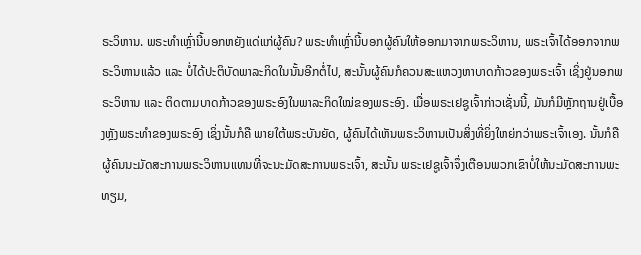ຣະວິຫານ. ພຣະທຳເຫຼົ່ານີ້ບອກຫຍັງແດ່ແກ່ຜູ້ຄົນ? ພຣະທຳເຫຼົ່ານີ້ບອກຜູ້ຄົນໃຫ້ອອກມາຈາກພຣະວິຫານ, ພຣະເຈົ້າໄດ້ອອກຈາກພຣະວິຫານແລ້ວ ແລະ ບໍ່ໄດ້ປະຕິບັດພາລະກິດໃນນັ້ນອີກຕໍ່ໄປ, ສະນັ້ນຜູ້ຄົນກໍຄວນສະແຫວງຫາບາດກ້າວຂອງພຣະເຈົ້າ ເຊິ່ງຢູ່ນອກພຣະວິຫານ ແລະ ຕິດຕາມບາດກ້າວຂອງພຣະອົງໃນພາລະກິດໃໝ່ຂອງພຣະອົງ. ເມື່ອພຣະເຢຊູເຈົ້າກ່າວເຊັ່ນນີ້, ມັນກໍມີຫຼັກຖານຢູ່ເບື້ອງຫຼັງພຣະທຳຂອງພຣະອົງ ເຊິ່ງນັ້ນກໍຄື ພາຍໃຕ້ພຣະບັນຍັດ, ຜູ້ຄົນໄດ້ເຫັນພຣະວິຫານເປັນສິ່ງທີ່ຍິ່ງໃຫຍ່ກວ່າພຣະເຈົ້າເອງ. ນັ້ນກໍຄື ຜູ້ຄົນນະມັດສະການພຣະວິຫານແທນທີ່ຈະນະມັດສະການພຣະເຈົ້າ, ສະນັ້ນ ພຣະເຢຊູເຈົ້າຈຶ່ງເຕືອນພວກເຂົາບໍ່ໃຫ້ນະມັດສະການພະທຽມ,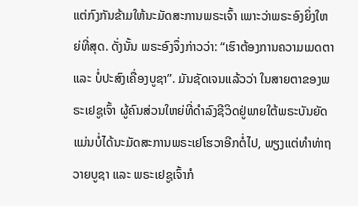ແຕ່ກົງກັນຂ້າມໃຫ້ນະມັດສະການພຣະເຈົ້າ ເພາະວ່າພຣະອົງຍິ່ງໃຫຍ່ທີ່ສຸດ. ດັ່ງນັ້ນ ພຣະອົງຈຶ່ງກ່າວວ່າ: “ເຮົາຕ້ອງການຄວາມເມດຕາ ແລະ ບໍ່ປະສົງເຄື່ອງບູຊາ”. ມັນຊັດເຈນແລ້ວວ່າ ໃນສາຍຕາຂອງພຣະເຢຊູເຈົ້າ ຜູ້ຄົນສ່ວນໃຫຍ່ທີ່ດຳລົງຊີວິດຢູ່ພາຍໃຕ້ພຣະບັນຍັດແມ່ນບໍ່ໄດ້ນະມັດສະການພຣະເຢໂຮວາອີກຕໍ່ໄປ, ພຽງແຕ່ທຳທ່າຖວາຍບູຊາ ແລະ ພຣະເຢຊູເຈົ້າກໍ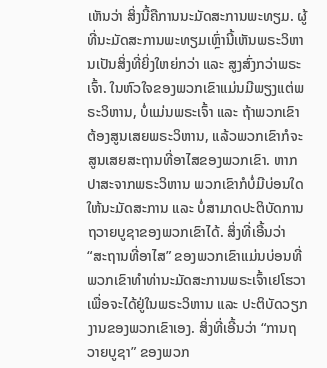ເຫັນວ່າ ສິ່ງນີ້ຄືການນະມັດສະການພະທຽມ. ຜູ້ທີ່ນະມັດສະການພະທຽມເຫຼົ່ານີ້ເຫັນພຣະວິຫານເປັນສິ່ງທີ່ຍິ່ງໃຫຍ່ກວ່າ ແລະ ສູງສົ່ງກວ່າພຣະເຈົ້າ. ໃນຫົວໃຈຂອງພວກເຂົາແມ່ນມີພຽງແຕ່ພຣະວິຫານ, ບໍ່ແມ່ນພຣະເຈົ້າ ແລະ ຖ້າພວກເຂົາຕ້ອງສູນເສຍພຣະວິຫານ, ແລ້ວພວກເຂົາກໍຈະສູນເສຍສະຖານທີ່ອາໄສຂອງພວກເຂົາ. ຫາກປາສະຈາກພຣະວິຫານ ພວກເຂົາກໍບໍ່ມີບ່ອນໃດໃຫ້ນະມັດສະການ ແລະ ບໍ່ສາມາດປະຕິບັດການຖວາຍບູຊາຂອງພວກເຂົາໄດ້. ສິ່ງທີ່ເອີ້ນວ່າ “ສະຖານທີ່ອາໄສ” ຂອງພວກເຂົາແມ່ນບ່ອນທີ່ພວກເຂົາທຳທ່ານະມັດສະການພຣະເຈົ້າເຢໂຮວາເພື່ອຈະໄດ້ຢູ່ໃນພຣະວິຫານ ແລະ ປະຕິບັດວຽກງານຂອງພວກເຂົາເອງ. ສິ່ງທີ່ເອີ້ນວ່າ “ການຖວາຍບູຊາ” ຂອງພວກ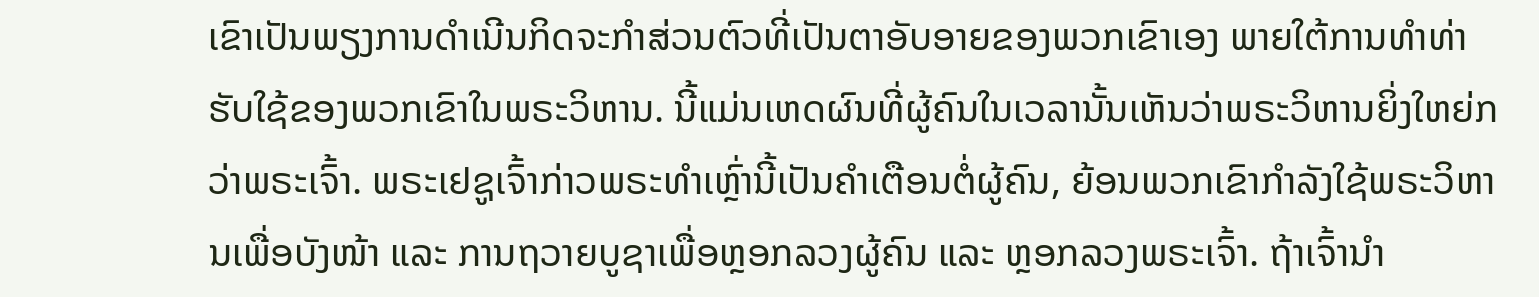ເຂົາເປັນພຽງການດຳເນີນກິດຈະກໍາສ່ວນຕົວທີ່ເປັນຕາອັບອາຍຂອງພວກເຂົາເອງ ພາຍໃຕ້ການທໍາທ່າຮັບໃຊ້ຂອງພວກເຂົາໃນພຣະວິຫານ. ນີ້ແມ່ນເຫດຜົນທີ່ຜູ້ຄົນໃນເວລານັ້ນເຫັນວ່າພຣະວິຫານຍິ່ງໃຫຍ່ກວ່າພຣະເຈົ້າ. ພຣະເຢຊູເຈົ້າກ່າວພຣະທຳເຫຼົ່ານີ້ເປັນຄຳເຕືອນຕໍ່ຜູ້ຄົນ, ຍ້ອນພວກເຂົາກຳລັງໃຊ້ພຣະວິຫານເພື່ອບັງໜ້າ ແລະ ການຖວາຍບູຊາເພື່ອຫຼອກລວງຜູ້ຄົນ ແລະ ຫຼອກລວງພຣະເຈົ້າ. ຖ້າເຈົ້ານໍາ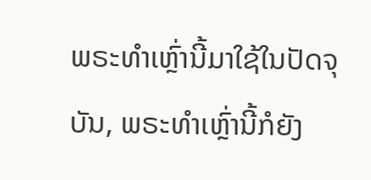ພຣະທຳເຫຼົ່ານີ້ມາໃຊ້ໃນປັດຈຸບັນ, ພຣະທຳເຫຼົ່ານີ້ກໍຍັງ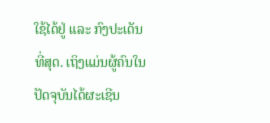ໃຊ້ໄດ້ຢູ່ ແລະ ກົງປະເດັນທີ່ສຸດ. ເຖິງແມ່ນຜູ້ຄົນໃນປັດຈຸບັນໄດ້ຜະເຊີນ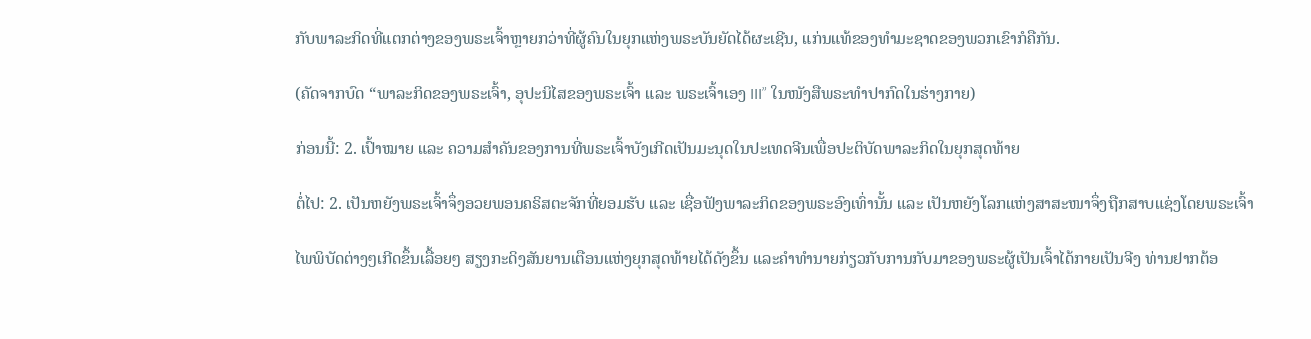ກັບພາລະກິດທີ່ແຕກຕ່າງຂອງພຣະເຈົ້າຫຼາຍກວ່າທີ່ຜູ້ຄົນໃນຍຸກແຫ່ງພຣະບັນຍັດໄດ້ຜະເຊີນ, ແກ່ນແທ້ຂອງທຳມະຊາດຂອງພວກເຂົາກໍຄືກັນ.

(ຄັດຈາກບົດ “ພາລະກິດຂອງພຣະເຈົ້າ, ອຸປະນິໄສຂອງພຣະເຈົ້າ ແລະ ພຣະເຈົ້າເອງ III” ໃນໜັງສືພຣະທໍາປາກົດໃນຮ່າງກາຍ)

ກ່ອນນີ້: 2. ເປົ້າໝາຍ ແລະ ຄວາມສຳຄັນຂອງການທີ່ພຣະເຈົ້າບັງເກີດເປັນມະນຸດໃນປະເທດຈີນເພື່ອປະຕິບັດພາລະກິດໃນຍຸກສຸດທ້າຍ

ຕໍ່ໄປ: 2. ເປັນຫຍັງພຣະເຈົ້າຈຶ່ງອວຍພອນຄຣິສຕະຈັກທີ່ຍອມຮັບ ແລະ ເຊື່ອຟັງພາລະກິດຂອງພຣະອົງເທົ່ານັ້ນ ແລະ ເປັນຫຍັງໂລກແຫ່ງສາສະໜາຈຶ່ງຖືກສາບແຊ່ງໂດຍພຣະເຈົ້າ

ໄພພິບັດຕ່າງໆເກີດຂຶ້ນເລື້ອຍໆ ສຽງກະດິງສັນຍານເຕືອນແຫ່ງຍຸກສຸດທ້າຍໄດ້ດັງຂຶ້ນ ແລະຄໍາທໍານາຍກ່ຽວກັບການກັບມາຂອງພຣະຜູ້ເປັນເຈົ້າໄດ້ກາຍເປັນຈີງ ທ່ານຢາກຕ້ອ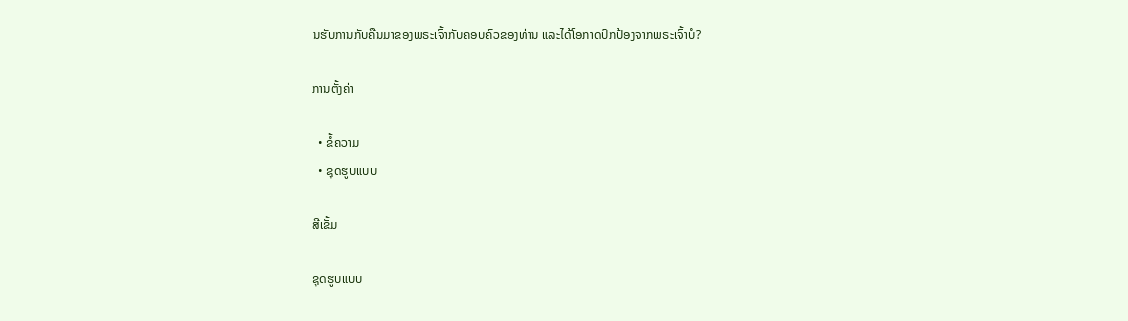ນຮັບການກັບຄືນມາຂອງພຣະເຈົ້າກັບຄອບຄົວຂອງທ່ານ ແລະໄດ້ໂອກາດປົກປ້ອງຈາກພຣະເຈົ້າບໍ?

ການຕັ້ງຄ່າ

  • ຂໍ້ຄວາມ
  • ຊຸດຮູບແບບ

ສີເຂັ້ມ

ຊຸດຮູບແບບ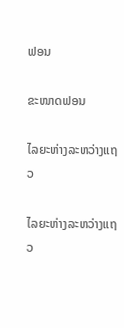ຟອນ

ຂະໜາດຟອນ

ໄລຍະຫ່າງລະຫວ່າງແຖວ

ໄລຍະຫ່າງລະຫວ່າງແຖວ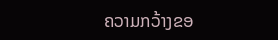ຄວາມກວ້າງຂອ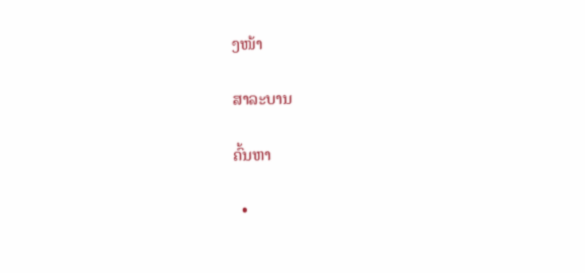ງໜ້າ

ສາລະບານ

ຄົ້ນຫາ

  •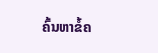ຄົ້ນຫາຂໍ້ຄ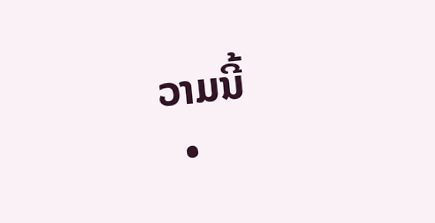ວາມນີ້
  •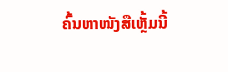ຄົ້ນຫາໜັງສືເຫຼັ້ມນີ້